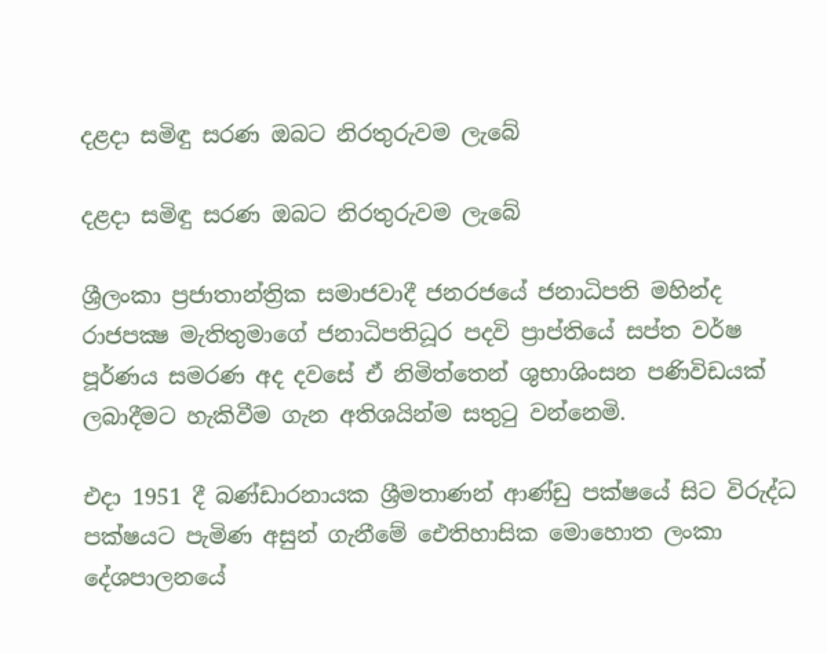දළදා සමිඳු සරණ ඔබට නිරතුරුවම ලැබේ

දළදා සමිඳු සරණ ඔබට නිරතුරුවම ලැබේ

ශ්‍රීලංකා ප්‍රජාතාන්ත්‍රික සමාජවාදී ජනරජයේ ජනාධිපති මහින්ද රාජපක්‍ෂ මැතිතුමාගේ ජනාධිපතිධූර පදවි ප්‍රාප්තියේ සප්ත වර්ෂ පූර්ණය සමරණ අද දවසේ ඒ නිමිත්තෙන් ශුභාශිංසන පණිවිඩයක් ලබාදීමට හැකිවීම ගැන අතිශයින්ම සතුටු වන්නෙමි.

එදා 1951 දී බණ්ඩාරනායක ශ්‍රීමතාණන් ආණ්ඩු පක්ෂයේ සිට විරුද්ධ පක්ෂයට පැමිණ අසුන් ගැනීමේ ඓතිහාසික මොහොත ලංකා දේශපාලනයේ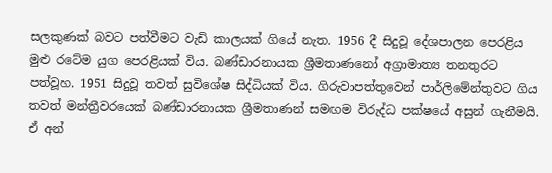සලකුණක් බවට පත්වීමට වැඩි කාලයක් ගියේ නැත. 1956 දී සිදුවූ දේශපාලන පෙරළිය මුළු රටේම යුග පෙරළියක් විය. බණ්ඩාරනායක ශ්‍රීමතාණනෝ අග්‍රාමාත්‍ය තනතුරට පත්වූහ. 1951 සිදුවූ තවත් සුවිශේෂ සිද්ධියක් විය. ගිරුවාපත්තුවෙන් පාර්ලිමේන්තුවට ගිය තවත් මන්ත්‍රීවරයෙක් බණ්ඩාරනායක ශ්‍රීමතාණන් සමඟම විරුද්ධ පක්ෂයේ අසුන් ගැනීමයි. ඒ අන්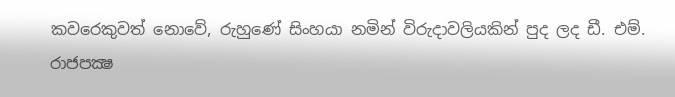කවරෙකුවත් නොවේ, රුහුණේ සිංහයා නමින් විරුදාවලියකින් පුද ලද ඩී. එම්. රාජපක්‍ෂ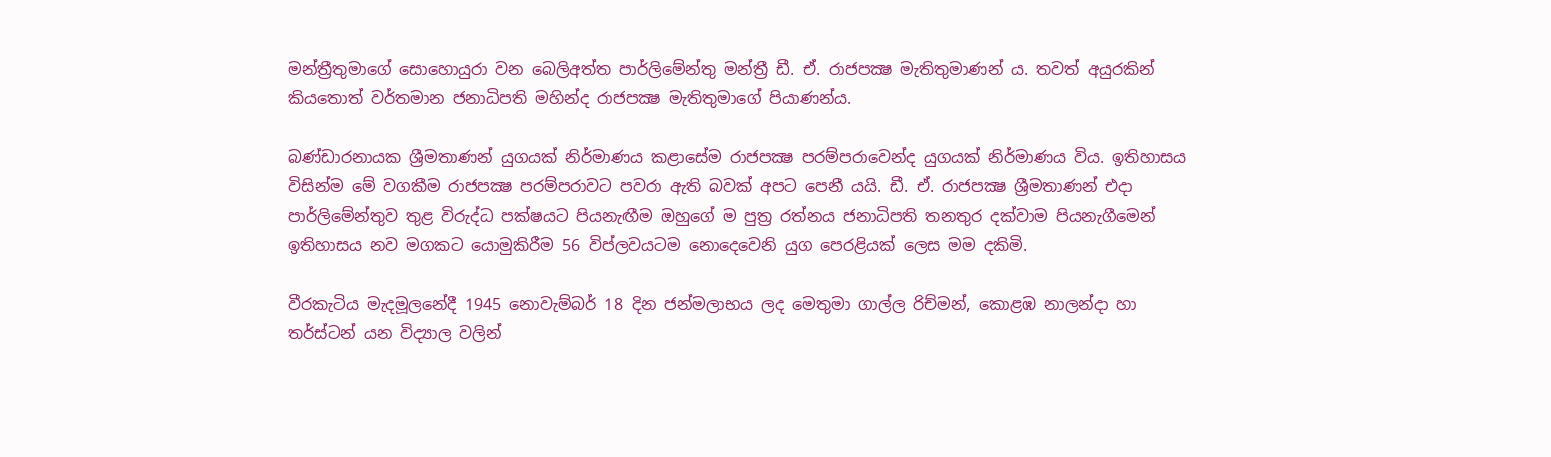මන්ත්‍රීතුමාගේ සොහොයුරා වන බෙලිඅත්ත පාර්ලිමේන්තු මන්ත්‍රී ඩී. ඒ. රාජපක්‍ෂ මැතිතුමාණන් ය. තවත් අයුරකින් කියතොත් වර්තමාන ජනාධිපති මහින්ද රාජපක්‍ෂ මැතිතුමාගේ පියාණන්ය.

බණ්ඩාරනායක ශ්‍රීමතාණන් යුගයක් නිර්මාණය කළාසේම රාජපක්‍ෂ පරම්පරාවෙන්ද යුගයක් නිර්මාණය විය. ඉතිහාසය විසින්ම මේ වගකීම රාජපක්‍ෂ පරම්පරාවට පවරා ඇති බවක් අපට පෙනී යයි. ඩී. ඒ. රාජපක්‍ෂ ශ්‍රීමතාණන් එදා පාර්ලිමේන්තුව තුළ විරුද්ධ පක්ෂයට පියනැඟීම ඔහුගේ ම පුත්‍ර රත්නය ජනාධිපති තනතුර දක්වාම පියනැගීමෙන් ඉතිහාසය නව මගකට යොමුකිරීම 56 විප්ලවයටම නොදෙවෙනි යුග පෙරළියක් ලෙස මම දකිමි.

වීරකැටිය මැදමූලනේදී 1945 නොවැම්බර් 18 දින ජන්මලාභය ලද මෙතුමා ගාල්ල රිච්මන්, කොළඹ නාලන්දා හා තර්ස්ටන් යන විද්‍යාල වලින්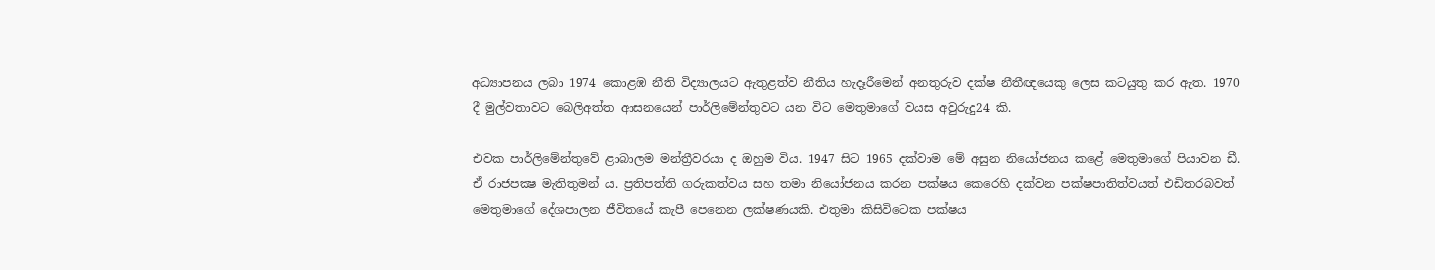අධ්‍යාපනය ලබා 1974 කොළඹ නීති විද්‍යාලයට ඇතුළත්ව නීතිය හැදෑරීමෙන් අනතුරුව දක්ෂ නීතීඥයෙකු ලෙස කටයුතු කර ඇත. 1970 දී මුල්වතාවට බෙලිඅත්ත ආසනයෙන් පාර්ලිමේන්තුවට යන විට මෙතුමාගේ වයස අවුරුදු24 කි.

එවක පාර්ලිමේන්තුවේ ළාබාලම මන්ත්‍රීවරයා ද ඔහුම විය. 1947 සිට 1965 දක්වාම මේ අසුන නියෝජනය කළේ මෙතුමාගේ පියාවන ඩී. ඒ රාජපක්‍ෂ මැතිතුමන් ය. ප්‍රතිපත්ති ගරුකත්වය සහ තමා නියෝජනය කරන පක්ෂය කෙරෙහි දක්වන පක්ෂපාතිත්වයත් එඩිතරබවත් මෙතුමාගේ දේශපාලන ජීවිතයේ කැපී පෙනෙන ලක්ෂණයකි. එතුමා කිසිවිටෙක පක්ෂය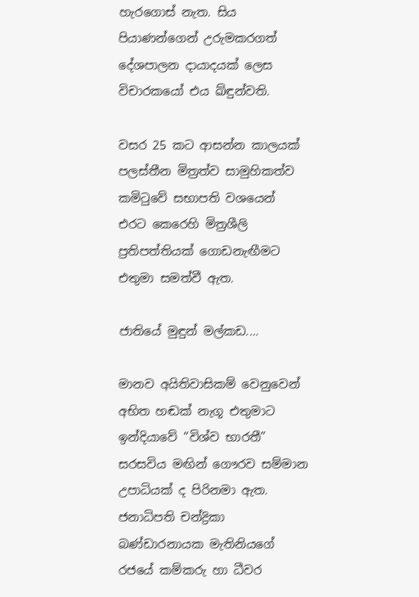හැරගොස් නැත. සිය පියාණන්ගෙන් උරුමකරගත් දේශපාලන දායාදයක් ලෙස විචාරකයෝ එය ඛ්ඳුන්වති.

වසර 25 කට ආසන්න කාලයක් පලස්තීන මිත්‍රත්ව සාමුහිකත්ව කමිටුවේ සභාපති වශයෙන් එරට කෙරෙහි මිත්‍රශීලි ප්‍රතිපත්තියක් ගොඩනැඟීමට එතුමා සමත්වී ඇත.

ජාතියේ මුඳුන් මල්කඩ....

මානව අයිතිවාසිකම් වෙනුවෙන් අභිත හඬක් නැගූ එතුමාට ඉන්දියාවේ “විශ්ව භාරතී” සරසවිය මඟින් ගෞරව සම්මාන උපාධියක් ද පිරිනමා ඇත. ජනාධිපති චන්ද්‍රිකා බණ්ඩාරනායක මැතිනියගේ රජයේ කම්කරු හා ධීවර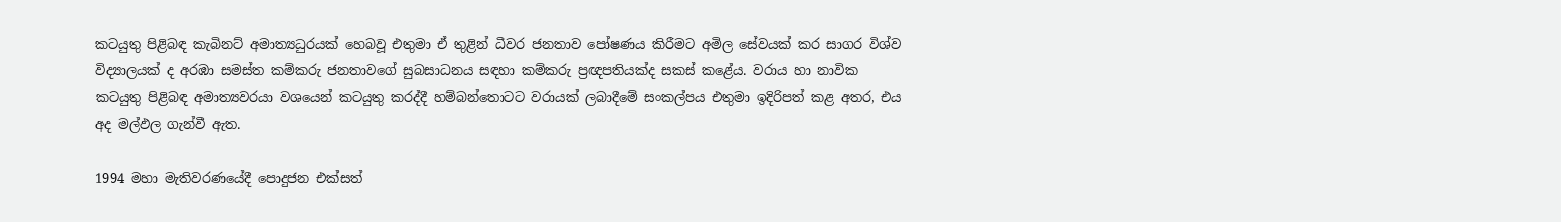කටයුතු පිළිබඳ කැබිනට් අමාත්‍යධුරයක් හෙබවූ එතුමා ඒ තුළින් ධීවර ජනතාව පෝෂණය කිරීමට අමිල සේවයක් කර සාගර විශ්ව විද්‍යාලයක් ද අරඹා සමස්ත කම්කරු ජනතාවගේ සුබසාධනය සඳහා කම්කරු ප්‍රඥපතියක්ද සකස් කළේය. වරාය හා නාවික කටයුතු පිළිබඳ අමාත්‍යවරයා වශයෙන් කටයුතු කරද්දී හම්බන්තොටට වරායක් ලබාදීමේ සංකල්පය එතුමා ඉදිරිපත් කළ අතර, එය අද මල්ඵල ගැන්වී ඇත.

1994 මහා මැතිවරණයේදී පොදුජන එක්සත්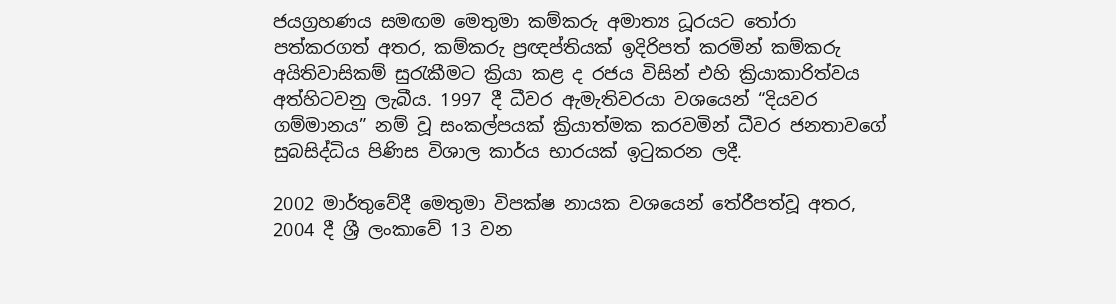ජයග්‍රහණය සමඟම මෙතුමා කම්කරු අමාත්‍ය ධූරයට තෝරා පත්කරගත් අතර, කම්කරු ප්‍රඥප්තියක් ඉදිරිපත් කරමින් කම්කරු අයිතිවාසිකම් සුරැකීමට ක්‍රියා කළ ද රජය විසින් එහි ක්‍රියාකාරිත්වය අත්හිටවනු ලැබීය. 1997 දී ධීවර ඇමැතිවරයා වශයෙන් “දියවර ගම්මානය” නම් වූ සංකල්පයක් ක්‍රියාත්මක කරවමින් ධීවර ජනතාවගේ සුබසිද්ධිය පිණිස විශාල කාර්ය භාරයක් ඉටුකරන ලදී.

2002 මාර්තුවේදී මෙතුමා විපක්ෂ නායක වශයෙන් තේරීපත්වූ අතර, 2004 දී ශ්‍රී ලංකාවේ 13 වන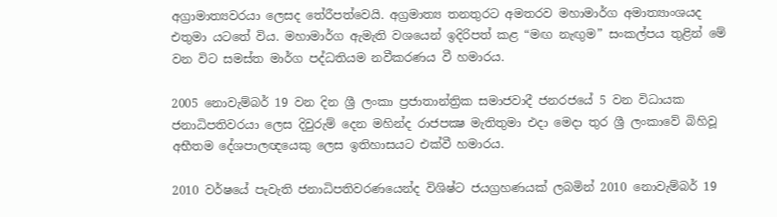අග්‍රාමාත්‍යවරයා ලෙසද තේරීපත්වෙයි. අග්‍රමාත්‍ය තනතුරට අමතරව මහාමාර්ග අමාත්‍යාංශයද එතුමා යටතේ විය. මහාමාර්ග ඇමැති වශයෙන් ඉදිරිපත් කළ “මඟ නැඟුම” සංකල්පය තුළින් මේ වන විට සමස්ත මාර්ග පද්ධතියම නවීකරණය වී හමාරය.

2005 නොවැම්බර් 19 වන දින ශ්‍රී ලංකා ප්‍රජාතාන්ත්‍රික සමාජවාදී ජනරජයේ 5 වන විධායක ජනාධිපතිවරයා ලෙස දිවුරුම් දෙන මහින්ද රාජපක්‍ෂ මැතිතුමා එදා මෙදා තුර ශ්‍රී ලංකාවේ බිහිවූ අභීතම දේශපාලඥයෙකු ලෙස ඉතිහාසයට එක්වී හමාරය.

2010 වර්ෂයේ පැවැති ජනාධිපතිවරණයෙන්ද විශිෂ්ට ජයග්‍රහණයක් ලබමින් 2010 නොවැම්බර් 19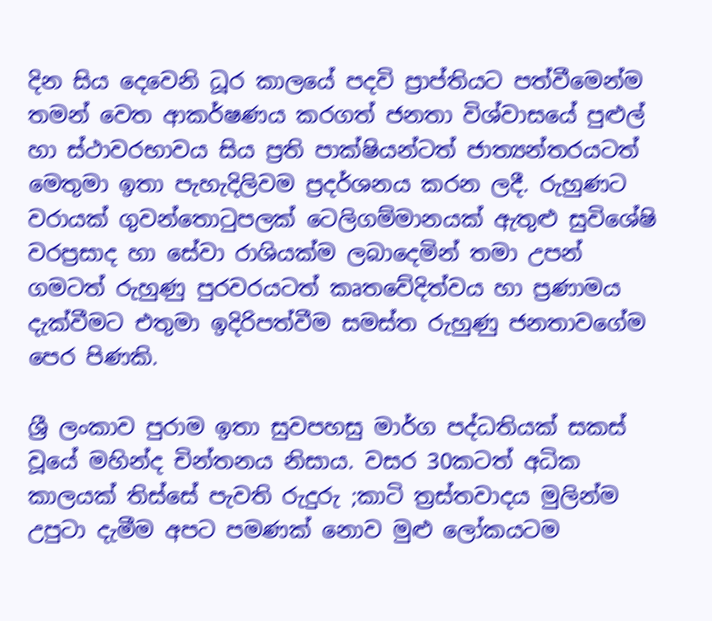දින සිය දෙවෙනි ධූර කාලයේ පදවි ප්‍රාප්තියට පත්වීමෙන්ම තමන් වෙත ආකර්ෂණය කරගත් ජනතා විශ්වාසයේ පුළුල් හා ස්ථාවරභාවය සිය ප්‍රති පාක්ෂියන්ටත් ජාත්‍යන්තරයටත් මෙතුමා ඉතා පැහැදිලිවම ප්‍රදර්ශනය කරන ලදී. රුහුණට වරායක් ගුවන්තොටුපලක් ටෙලිගම්මානයක් ඇතුළු සුවිශේෂි වරප්‍රසාද හා සේවා රාශියක්ම ලබාදෙමින් තමා උපන් ගමටත් රුහුණු පුරවරයටත් කෘතවේදිත්වය හා ප්‍රණාමය දැක්වීමට එතුමා ඉදිරිපත්වීම සමස්ත රුහුණු ජනතාවගේම පෙර පිණකි.

ශ්‍රී ලංකාව පුරාම ඉතා සුවපහසු මාර්ග පද්ධතියක් සකස් වූයේ මහින්ද චින්තනය නිසාය. වසර 30කටත් අධික කාලයක් තිස්සේ පැවති රුදුරු ;කාටි ත්‍රස්තවාදය මුලින්ම උපුටා දැමීම අපට පමණක් නොව මුළු ලෝකයටම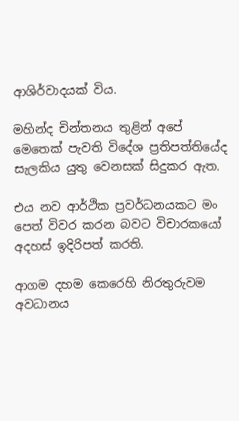ආශිර්වාදයක් විය.

මහින්ද චින්තනය තුළින් අපේ මෙතෙක් පැවති විදේශ ප්‍රතිපත්තියේද සැලකිය යුතු වෙනසක් සිදුකර ඇත.

එය නව ආර්ථික ප්‍රවර්ධනයකට මං පෙත් විවර කරන බවට විචාරකයෝ අදහස් ඉදිරිපත් කරති.

ආගම දහම කෙරෙහි නිරතුරුවම අවධානය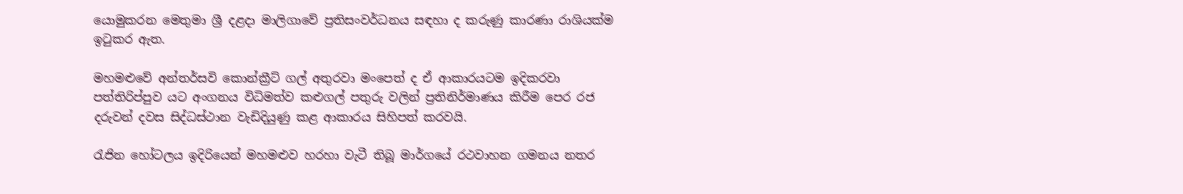යොමුකරන මෙතුමා ශ්‍රී දළදා මාලිගාවේ ප්‍රතිසංවර්ධනය සඳහා ද කරුණු කාරණා රාශියක්ම ඉටුකර ඇත.

මහමළුවේ අන්තර්සවි කොන්ක්‍රීට් ගල් අතුරවා මංපෙත් ද ඒ ආකාරයටම ඉදිකරවා පත්තිරිප්පුව යට අංගනය විධිමත්ව කළුගල් පතුරු වලින් ප්‍රතිනිර්මාණය කිරීම පෙර රජ දරුවන් දවස සිද්ධස්ථාන වැඩිදියුණු කළ ආකාරය සිහිපත් කරවයි.

රැජින හෝටලය ඉදිරියෙන් මහමළුව හරහා වැටී තිබූ මාර්ගයේ රථවාහන ගමනය නතර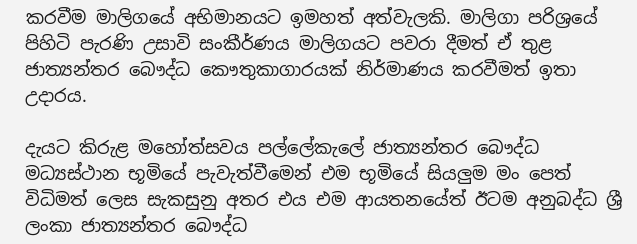කරවීම මාලිගයේ අභිමානයට ඉමහත් අත්වැලකි. මාලිගා පරිශ්‍රයේ පිහිටි පැරණි උසාවි සංකීර්ණය මාලිගයට පවරා දීමත් ඒ තුළ ජාත්‍යන්තර බෞද්ධ කෞතුකාගාරයක් නිර්මාණය කරවීමත් ඉතා උදාරය.

දැයට කිරුළ මහෝත්සවය පල්ලේකැලේ ජාත්‍යන්තර බෞද්ධ මධ්‍යස්ථාන භූමියේ පැවැත්වීමෙන් එම භූමියේ සියලුම මං පෙත් විධිමත් ලෙස සැකසුනු අතර එය එම ආයතනයේත් ඊටම අනුබද්ධ ශ්‍රී ලංකා ජාත්‍යන්තර බෞද්ධ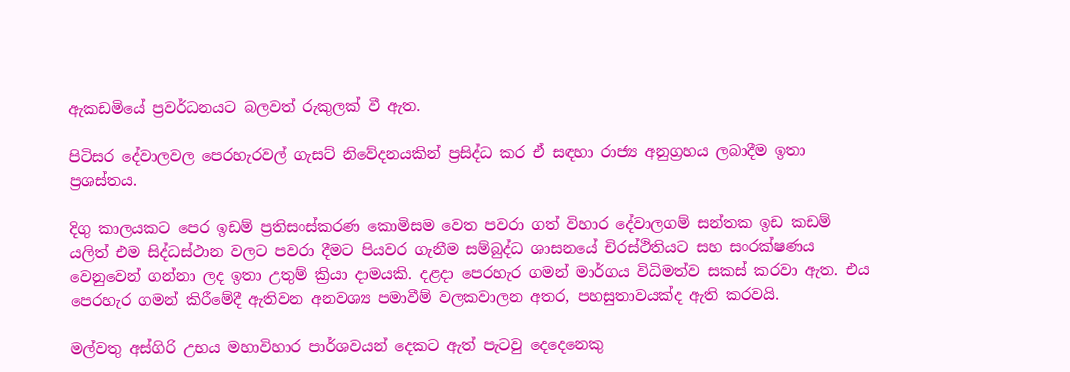ඇකඩමියේ ප්‍රවර්ධනයට බලවත් රුකුලක් වී ඇත.

පිටිසර දේවාලවල පෙරහැරවල් ගැසට් නිවේදනයකින් ප්‍රසිද්ධ කර ඒ සඳහා රාජ්‍ය අනුග්‍රහය ලබාදීම ඉතා ප්‍රශස්තය.

දිගු කාලයකට පෙර ඉඩම් ප්‍රතිසංස්කරණ කොමිසම වෙත පවරා ගත් විහාර දේවාලගම් සන්තක ඉඩ කඩම් යලිත් එම සිද්ධස්ථාන වලට පවරා දීමට පියවර ගැනීම සම්බුද්ධ ශාසනයේ චිරස්ථිතියට සහ සංරක්ෂණය වෙනුවෙන් ගන්නා ලද ඉතා උතුම් ක්‍රියා දාමයකි. දළදා පෙරහැර ගමන් මාර්ගය විධිමත්ව සකස් කරවා ඇත. එය පෙරහැර ගමන් කිරීමේදී ඇතිවන අනවශ්‍ය පමාවීම් වලකවාලන අතර, පහසුතාවයක්ද ඇති කරවයි.

මල්වතු අස්ගිරි උභය මහාවිහාර පාර්ශවයන් දෙකට ඇත් පැටවු දෙදෙනෙකු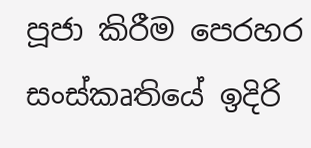පූජා කිරීම පෙරහර සංස්කෘතියේ ඉදිරි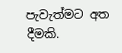පැවැත්මට අත දීමකි.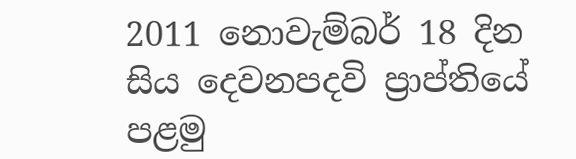2011 නොවැම්බර් 18 දින සිය දෙවනපදවි ප්‍රාප්තියේ පළමු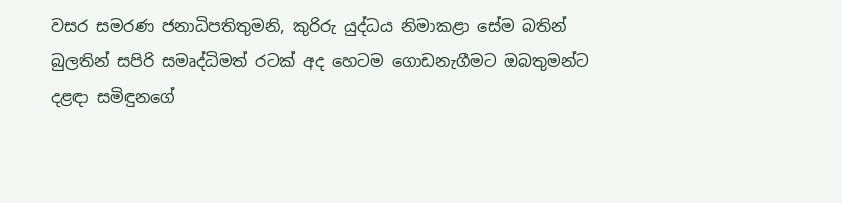වසර සමරණ ජනාධිපතිතුමනි, කුරිරු යුද්ධය නිමාකළා සේම බතින් බුලතින් සපිරි සමෘද්ධිමත් රටක් අද හෙටම ගොඩනැගීමට ඔබතුමන්ට දළඳා සමිඳුනගේ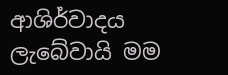ආශිර්වාදය ලැබේවායි මම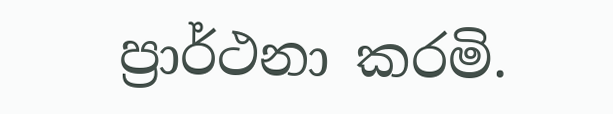ප්‍රාර්ථනා කරමි.